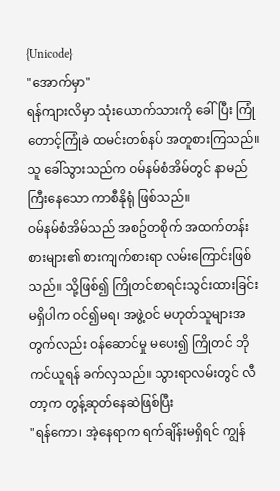{Unicode}
"အောက်မှာ"
ရန်ကျားလိမှာ သုံးယောက်သားကို ခေါ်ပြီး ကြုံတောင့်ကြုံခဲ ထမင်းတစ်နပ် အတူစားကြသည်။
သူ ခေါ်သွားသည်က ဝမ်နမ်စံအိမ်တွင် နာမည်ကြီးနေသော ကာစီနိုရုံ ဖြစ်သည်။
ဝမ်နမ်စံအိမ်သည် အစဥ်တစိုက် အထက်တန်းစားများ၏ စားကျက်စားရာ လမ်းကြောင်းဖြစ်သည်။ သို့ဖြစ်၍ ကြိုတင်စာရင်းသွင်းထားခြင်း မရှိပါက ဝင်၍မရ၊ အဖွဲ့ဝင် မဟုတ်သူများအတွက်လည်း ဝန်ဆောင်မှု မပေး၍ ကြိုတင် ဘိုကင်ယူရန် ခက်လှသည်။ သွားရာလမ်းတွင် လီတာ့က တွန့်ဆုတ်နေဆဲဖြစ်ပြီး
"ရန်ကော၊ အဲ့နေရာက ရက်ချိန်းမရှိရင် ကျွန်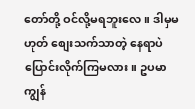တော်တို့ ဝင်လို့မရဘူးလေ။ ဒါမှမဟုတ် စျေးသက်သာတဲ့ နေရာပဲ ပြောင်းလိုက်ကြမလား။ ဥပမာ ကျွန်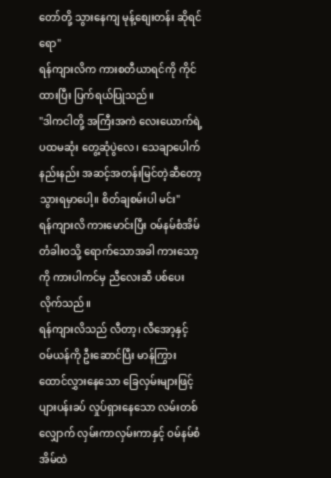တော်တို့ သွားနေကျ မုန့်စျေးတန်း ဆိုရင်ရော"
ရန်ကျားလိက ကားစတီယာရင်ကို ကိုင်ထားပြီး ပြက်ရယ်ပြုသည်။
"ဒါကငါတို့ အကြီးအကဲ လေးယောက်ရဲ့ ပထမဆုံး တွေ့ဆုံပွဲလေ၊ သေချာပေါက် နည်းနည်း အဆင့်အတန်းမြင်တဲ့ဆီတော့ သွားရမှာပေါ့။ စိတ်ချစမ်းပါ မင်း"
ရန်ကျားလိ ကားမောင်းပြီး ဝမ်နမ်စံအိမ် တံခါးဝသို့ ရောက်သောအခါ ကားသော့ကို ကားပါကင်မှ ညီလေးဆီ ပစ်ပေးလိုက်သည်။
ရန်ကျားလိသည် လီတာ့၊ လီအော့နှင့် ဝမ်ယန်ကို ဦးဆောင်ပြီး မာန်ကြွား ထောင်လွှားနေသော ခြေလှမ်းများဖြင့် ပျားပန်းခပ် လှုပ်ရှားနေသော လမ်းတစ်လျှောက် လှမ်းကာလှမ်းကာနှင့် ဝမ်နမ်စံအိမ်ထဲ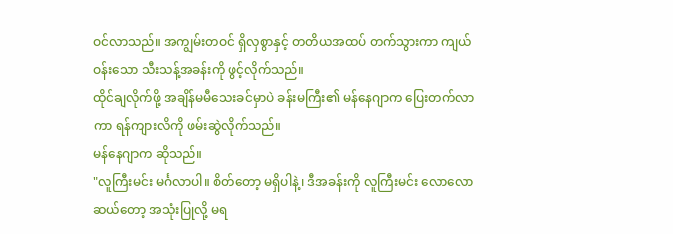ဝင်လာသည်။ အကျွမ်းတဝင် ရှိလှစွာနှင့် တတိယအထပ် တက်သွားကာ ကျယ်ဝန်းသော သီးသန့်အခန်းကို ဖွင့်လိုက်သည်။
ထိုင်ချလိုက်ဖို့ အချိန်မမီသေးခင်မှာပဲ ခန်းမကြီး၏ မန်နေဂျာက ပြေးတက်လာကာ ရန်ကျားလိကို ဖမ်းဆွဲလိုက်သည်။
မန်နေဂျာက ဆိုသည်။
"လူကြီးမင်း မင်္ဂလာပါ။ စိတ်တော့ မရှိပါနဲ့၊ ဒီအခန်းကို လူကြီးမင်း လောလောဆယ်တော့ အသုံးပြုလို့ မရ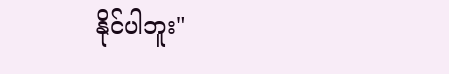နိုင်ပါဘူး"